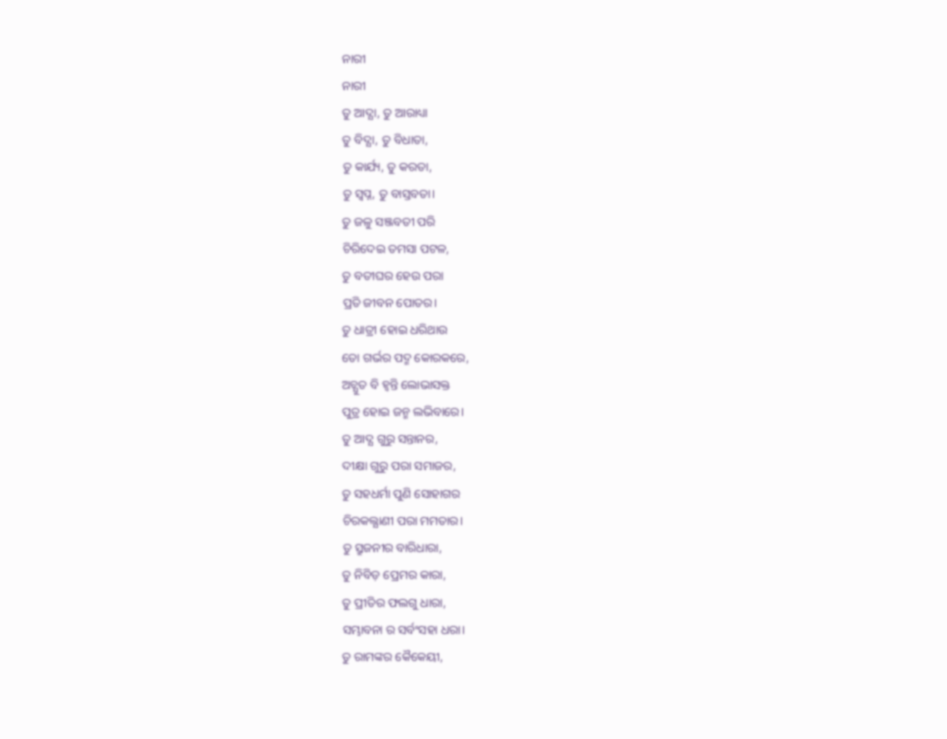ନାରୀ
ନାରୀ
ତୁ ଆଦ୍ଯା, ତୁ ଆରାଧ୍ୟା
ତୁ ବିଦ୍ଯା, ତୁ ବିଧାତା,
ତୁ କାର୍ଯ୍ୟ, ତୁ କରତା,
ତୁ ସ୍ୱପ୍ନ, ତୁ ବାସ୍ତବତା।
ତୁ ଜଳୁ ସଞ୍ଜବତୀ ପରି
ଚିରିଦେଇ ତମସା ପଟଳ,
ତୁ ବତୀଘର ହେଉ ପରା
ପ୍ରତି ଜୀବନ ପୋତର।
ତୁ ଧାତ୍ରୀ ହୋଇ ଧରିଥାଉ
ତୋ ଗର୍ଭର ପଦ୍ମ କୋରକରେ,
ଅଚ୍ଯୁତ ବି ହ୍ୱନ୍ତି ଲୋଭାସକ୍ତ
ପୁତ୍ର ହୋଇ ଜନ୍ମ ଲଭିବାରେ।
ତୁ ଆଦ୍ଯ ଗୁରୁ ସନ୍ତାନର,
ଦୀକ୍ଷା ଗୁରୁ ପରା ସମାଜର,
ତୁ ସହଧର୍ମା ପୁଣି ସୋହାଗର
ଚିରକଲ୍ଯାଣୀ ପରା ମମତାର।
ତୁ ସ୍ରୁଜନୀର ବାରିଧାରା,
ତୁ ନିବିଡ଼ ପ୍ରେମର କାରା,
ତୁ ପ୍ରୀତିର ଫଲଗୁ ଧାରା,
ସମ୍ଭାବନା ର ସର୍ବଂସହା ଧରା।
ତୁ ରାମଙ୍କର କୈକେୟୀ,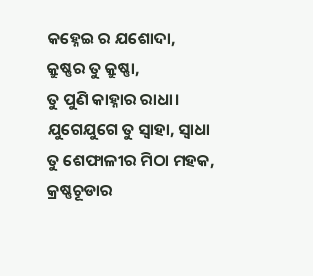କହ୍ନେଇ ର ଯଶୋଦା,
କ୍ରୁଷ୍ଣର ତୁ କ୍ରୁଷ୍ଣା,
ତୁ ପୁଣି କାହ୍ନାର ରାଧା।
ଯୁଗେଯୁଗେ ତୁ ସ୍ୱାହା, ସ୍ୱାଧା
ତୁ ଶେଫାଳୀର ମିଠା ମହକ,
କ୍ରଷ୍ଣଚୂଡାର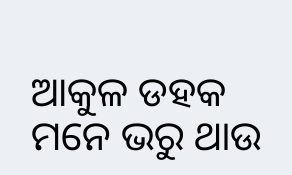ଆକୁଳ ଡହକ
ମନେ ଭରୁ ଥାଉ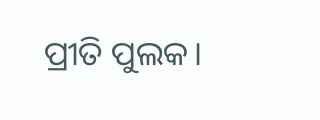ପ୍ରୀତି ପୁଲକ।